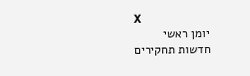X
יומן ראשי
חדשות תחקירים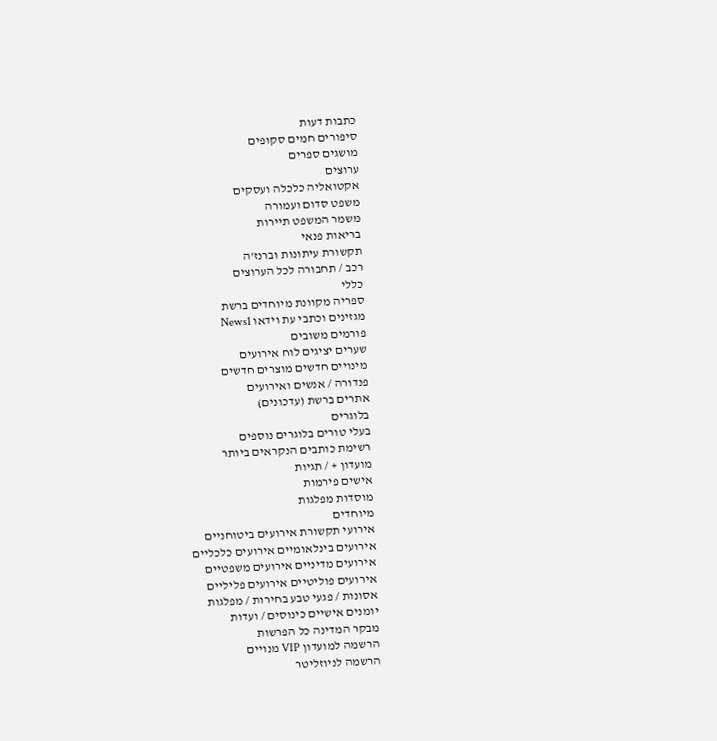כתבות דעות
סיפורים חמים סקופים
מושגים ספרים
ערוצים
אקטואליה כלכלה ועסקים
משפט סדום ועמורה
משמר המשפט תיירות
בריאות פנאי
תקשורת עיתונות וברנז'ה
רכב / תחבורה לכל הערוצים
כללי
ספריה מקוונת מיוחדים ברשת
מגזינים וכתבי עת וידאו News1
פורמים משובים
שערים יציגים לוח אירועים
מינויים חדשים מוצרים חדשים
פנדורה / אנשים ואירועים
אתרים ברשת (עדכונים)
בלוגרים
בעלי טורים בלוגרים נוספים
רשימת כותבים הנקראים ביותר
מועדון + / תגיות
אישים פירמות
מוסדות מפלגות
מיוחדים
אירועי תקשורת אירועים ביטוחניים
אירועים בינלאומיים אירועים כלכליים
אירועים מדיניים אירועים משפטיים
אירועים פוליטיים אירועים פליליים
אסונות / פגעי טבע בחירות / מפלגות
יומנים אישיים כינוסים / ועדות
מבקר המדינה כל הפרשות
הרשמה למועדון VIP מנויים
הרשמה לניוזליטר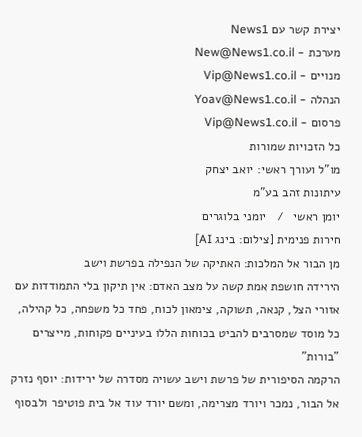יצירת קשר עם News1
מערכת - New@News1.co.il
מנויים - Vip@News1.co.il
הנהלה - Yoav@News1.co.il
פרסום - Vip@News1.co.il
כל הזכויות שמורות
מו"ל ועורך ראשי: יואב יצחק
עיתונות זהב בע"מ
יומן ראשי   /   יומני בלוגרים
חירות פנימית [צילום: בינג AI]
מן הבור אל המלכות: האתיקה של הנפילה בפרשת וישב
הירידה חושפת אמת קשה על מצב האדם: אין תיקון בלי התמודדות עם אזורי הצל, קנאה, תשוקה, צימאון לכוח, פחד כל משפחה, כל קהילה, כל מוסד שמסרבים להביט בכוחות הללו בעיניים פקוחות, מייצרים "בורות"
הרקמה הסיפורית של פרשת וישב עשויה מסדרה של ירידות: יוסף נזרק אל הבור, נמכר ויורד מצרימה, ומשם יורד עוד אל בית פוטיפר ולבסוף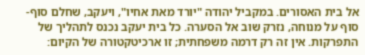אל בית האסורים. במקביל יהודה "יורד מאת אחיו", ויעקב, שחלם סוף-סוף על מנוחה, נזרק שוב אל הסערה. כל בית יעקב נכנס לתהליך של התפרקות. אין זה רק דרמה משפחתית; זו ארכיטקטורה של הקיום: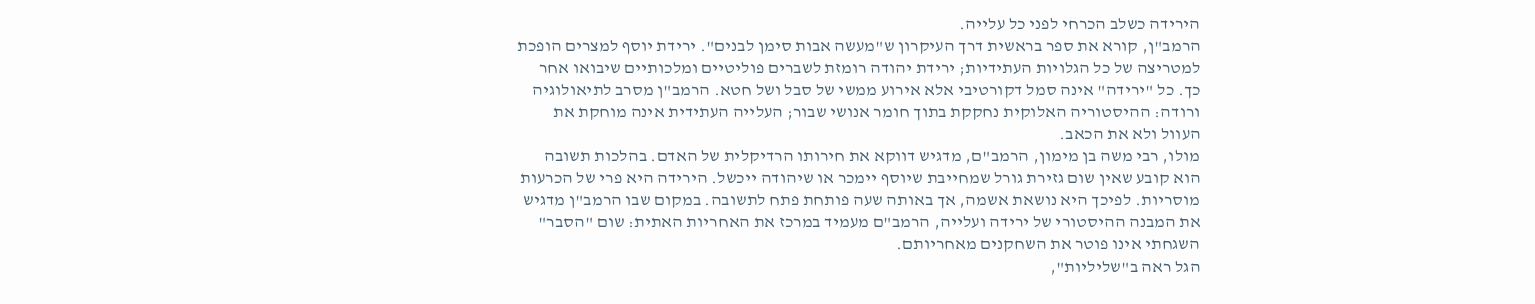הירידה כשלב הכרחי לפני כל עלייה.
הרמב"ן, קורא את ספר בראשית דרך העיקרון ש"מעשה אבות סימן לבנים". ירידת יוסף למצרים הופכת למטריצה של כל הגלויות העתידיות; ירידת יהודה רומזת לשברים פוליטיים ומלכותיים שיבואו אחר כך. כל "ירידה" אינה סמל דקורטיבי אלא אירוע ממשי של סבל ושל חטא. הרמב"ן מסרב לתיאולוגיה ורודה: ההיסטוריה האלוקית נחקקת בתוך חומר אנושי שבור; העלייה העתידית אינה מוחקת את העוול ולא את הכאב.
מולו, רבי משה בן מימון, הרמב"ם, מדגיש דווקא את חירותו הרדיקלית של האדם. בהלכות תשובה הוא קובע שאין שום גזירת גורל שמחייבת שיוסף יימכר או שיהודה ייכשל. הירידה היא פרי של הכרעות מוסריות. לפיכך היא נושאת אשמה, אך באותה שעה פותחת פתח לתשובה. במקום שבו הרמב"ן מדגיש את המבנה ההיסטורי של ירידה ועלייה, הרמב"ם מעמיד במרכז את האחריות האתית: שום "הסבר" השגחתי אינו פוטר את השחקנים מאחריותם.
הגל ראה ב"שליליות",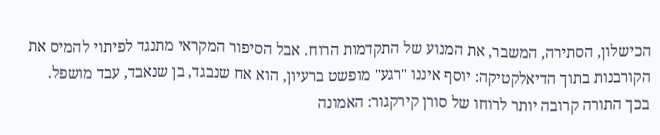הכישלון, הסתירה, המשבר, את המנוע של התקדמות הרוח. אבל הסיפור המקראי מתנגד לפיתוי להמיס את הקורבנות בתוך הדיאלקטיקה: יוסף איננו "רגע" מופשט ברעיון, הוא אח שנבגד, בן שנאבד, עבד מושפל. בכך התורה קרובה יותר לרוחו של סורן קירקגור: האמונה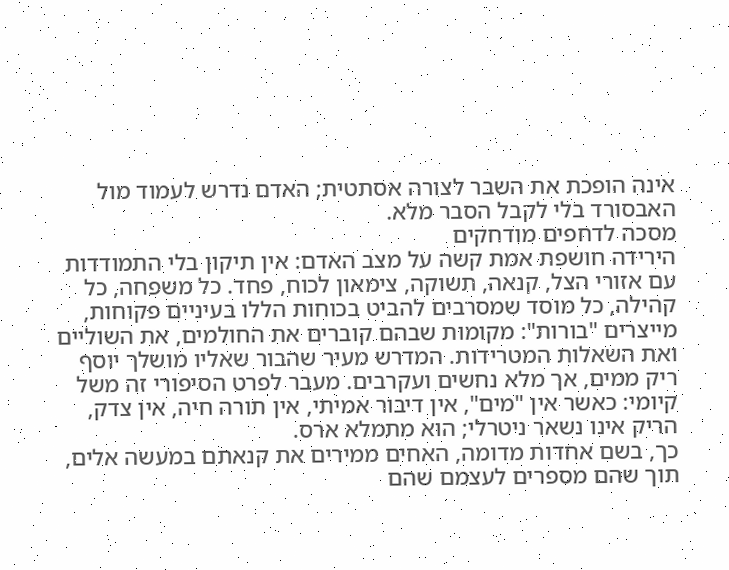אינה הופכת את השבר לצורה אסתטית; האדם נדרש לעמוד מול האבסורד בלי לקבל הסבר מלא.
מסכה לדחפים מודחקים
הירידה חושפת אמת קשה על מצב האדם: אין תיקון בלי התמודדות עם אזורי הצל, קנאה, תשוקה, צימאון לכוח, פחד. כל משפחה, כל קהילה, כל מוסד שמסרבים להביט בכוחות הללו בעיניים פקוחות, מייצרים "בורות": מקומות שבהם קוברים את החולמים, את השוליים ואת השאלות המטרידות. המדרש מעיר שהבור שאליו מושלך יוסף ריק ממים, אך מלא נחשים ועקרבים. מעבר לפרט הסיפורי זה משל קיומי: כאשר אין "מים", אין דיבור אמיתי, אין תורה חיה, אין צדק, הריק אינו נשאר ניטרלי; הוא מתמלא ארס.
כך, בשם אחדות מדומה, האחים ממירים את קנאתם במעשה אלים, תוך שהם מספרים לעצמם שהם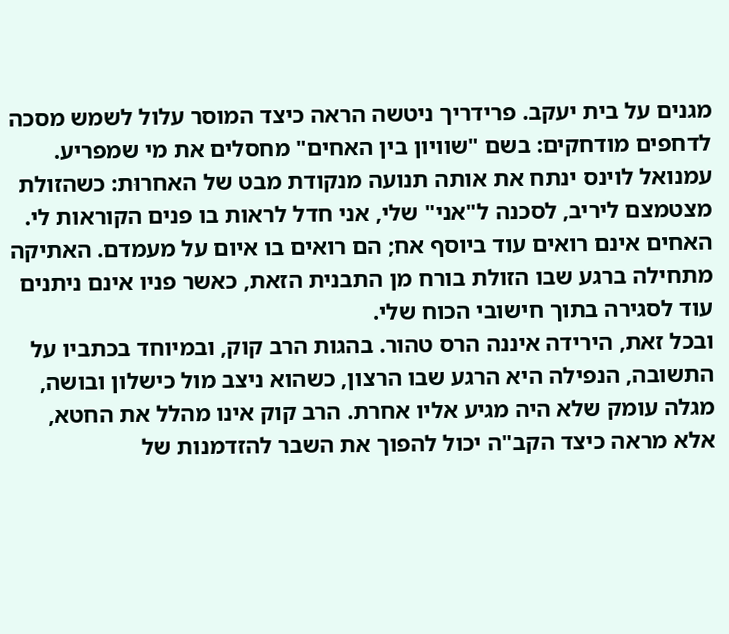מגנים על בית יעקב. פרידריך ניטשה הראה כיצד המוסר עלול לשמש מסכה לדחפים מודחקים: בשם "שוויון בין האחים" מחסלים את מי שמפריע. עמנואל לוינס ינתח את אותה תנועה מנקודת מבט של האחרוּת: כשהזולת מצטמצם ליריב, לסכנה ל"אני" שלי, אני חדל לראות בו פנים הקוראות לי. האחים אינם רואים עוד ביוסף אח; הם רואים בו איום על מעמדם. האתיקה מתחילה ברגע שבו הזולת בורח מן התבנית הזאת, כאשר פניו אינם ניתנים עוד לסגירה בתוך חישובי הכוח שלי.
ובכל זאת, הירידה איננה הרס טהור. בהגות הרב קוק, ובמיוחד בכתביו על התשובה, הנפילה היא הרגע שבו הרצון, כשהוא ניצב מול כישלון ובושה, מגלה עומק שלא היה מגיע אליו אחרת. הרב קוק אינו מהלל את החטא, אלא מראה כיצד הקב"ה יכול להפוך את השבר להזדמנות של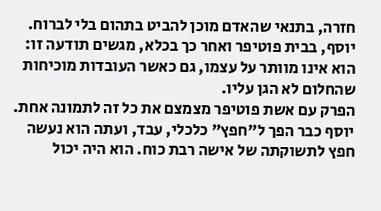חזרה, בתנאי שהאדם מוכן להביט בתהום בלי לברוח. יוסף, בבית פוטיפר ואחר כך בכלא, מגשים תודעה זו: הוא אינו מוותר על עצמו, גם כאשר העובדות מוכיחות שהחלום לא הגן עליו.
הפרק עם אשת פוטיפר מצמצם את כל זה לתמונה אחת. יוסף כבר הפך ל"חפץ" כלכלי, עבד, ועתה הוא נעשה חפץ לתשוקתה של אישה רבת כוח. הוא היה יכול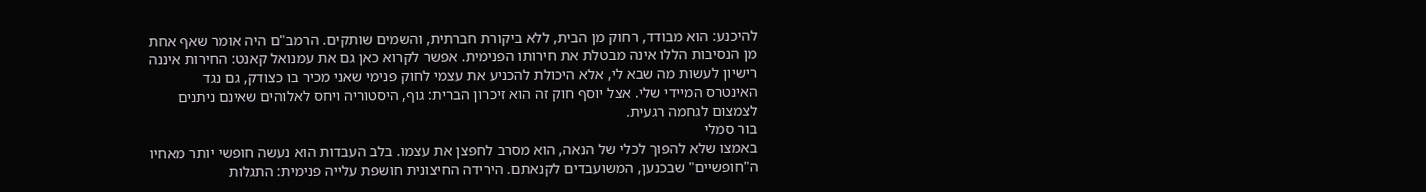להיכנע: הוא מבודד, רחוק מן הבית, ללא ביקורת חברתית, והשמים שותקים. הרמב"ם היה אומר שאף אחת מן הנסיבות הללו אינה מבטלת את חירותו הפנימית. אפשר לקרוא כאן גם את עמנואל קאנט: החירות איננה רישיון לעשות מה שבא לי, אלא היכולת להכניע את עצמי לחוק פנימי שאני מכיר בו כצודק, גם נגד האינטרס המיידי שלי. אצל יוסף חוק זה הוא זיכרון הברית: גוף, היסטוריה ויחס לאלוהים שאינם ניתנים לצמצום לגחמה רגעית.
בור סמלי
באמצו שלא להפוך לכלי של הנאה, הוא מסרב לחפצן את עצמו. בלב העבדות הוא נעשה חופשי יותר מאחיו ה"חופשיים" שבכנען, המשועבדים לקנאתם. הירידה החיצונית חושפת עלייה פנימית: התגלות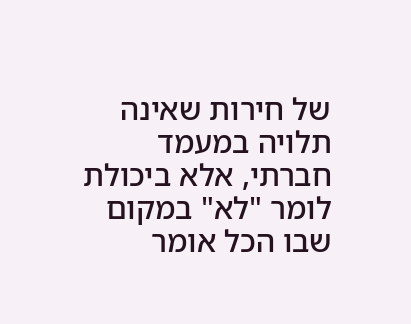של חירות שאינה תלויה במעמד חברתי, אלא ביכולת לומר "לא" במקום שבו הכל אומר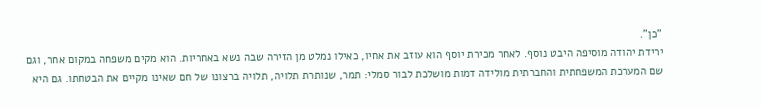"כן".
ירידת יהודה מוסיפה היבט נוסף. לאחר מכירת יוסף הוא עוזב את אחיו, כאילו נמלט מן הזירה שבה נשא באחריות. הוא מקים משפחה במקום אחר, וגם שם המערכת המשפחתית והחברתית מולידה דמות מושלכת לבור סמלי: תמר, שנותרת תלויה, תלויה ברצונו של חם שאינו מקיים את הבטחתו. גם היא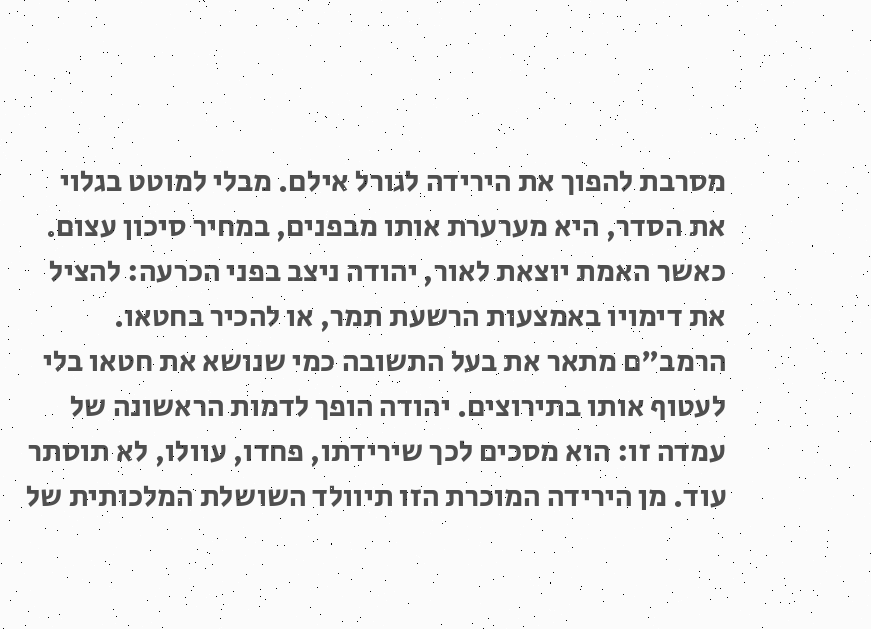מסרבת להפוך את הירידה לגורל אילם. מבלי למוטט בגלוי את הסדר, היא מערערת אותו מבפנים, במחיר סיכון עצום.
כאשר האמת יוצאת לאור, יהודה ניצב בפני הכרעה: להציל את דימויו באמצעות הרשעת תמר, או להכיר בחטאו. הרמב"ם מתאר את בעל התשובה כמי שנושא את חטאו בלי לעטוף אותו בתירוצים. יהודה הופך לדמות הראשונה של עמדה זו: הוא מסכים לכך שירידתו, פחדו, עוולו, לא תוסתר עוד. מן הירידה המוכרת הזו תיוולד השושלת המלכותית של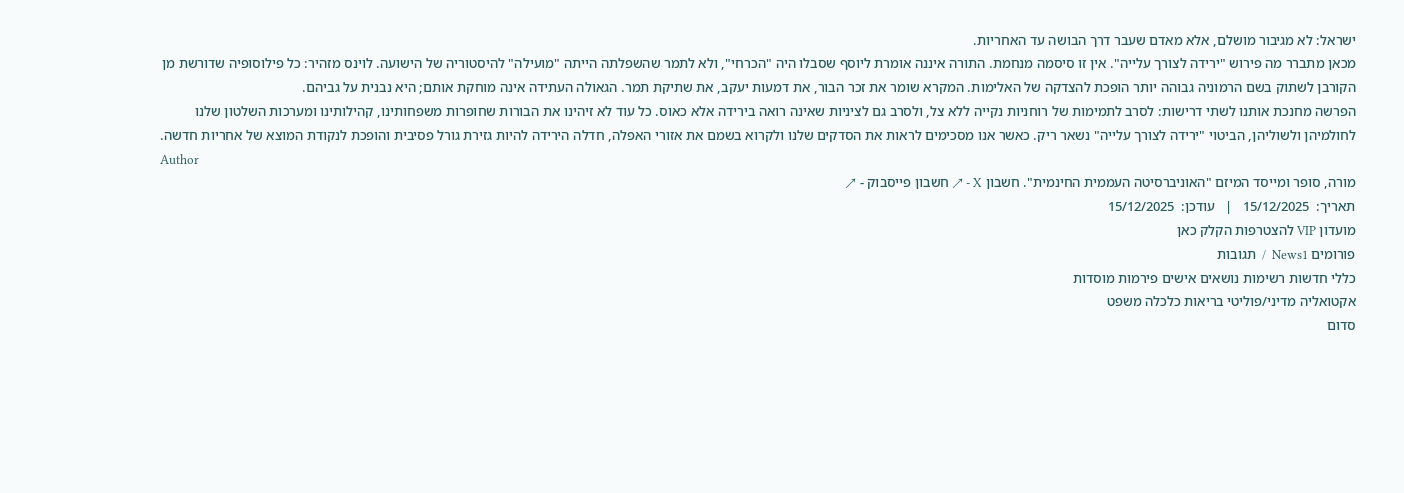ישראל: לא מגיבור מושלם, אלא מאדם שעבר דרך הבושה עד האחריות.
מכאן מתברר מה פירוש "ירידה לצורך עלייה". אין זו סיסמה מנחמת. התורה איננה אומרת ליוסף שסבלו היה "הכרחי", ולא לתמר שהשפלתה הייתה "מועילה" להיסטוריה של הישועה. לוינס מזהיר: כל פילוסופיה שדורשת מן הקורבן לשתוק בשם הרמוניה גבוהה יותר הופכת להצדקה של האלימות. המקרא שומר את זכר הבור, את דמעות יעקב, את שתיקת תמר. הגאולה העתידה אינה מוחקת אותם; היא נבנית על גביהם.
הפרשה מחנכת אותנו לשתי דרישות: לסרב לתמימות של רוחניות נקייה ללא צל, ולסרב גם לציניות שאינה רואה בירידה אלא כאוס. כל עוד לא זיהינו את הבורות שחופרות משפחותינו, קהילותינו ומערכות השלטון שלנו לחולמיהן ולשוליהן, הביטוי "ירידה לצורך עלייה" נשאר ריק. כאשר אנו מסכימים לראות את הסדקים שלנו ולקרוא בשמם את אזורי האפלה, חדלה הירידה להיות גזירת גורל פסיבית והופכת לנקודת המוצא של אחריות חדשה.
Author
מורה, סופר ומייסד המיזם "האוניברסיטה העממית החינמית". חשבון X - ↗ חשבון פייסבוק - ↗
תאריך:  15/12/2025   |   עודכן:  15/12/2025
מועדון VIP להצטרפות הקלק כאן
פורומים News1  /  תגובות
כללי חדשות רשימות נושאים אישים פירמות מוסדות
אקטואליה מדיני/פוליטי בריאות כלכלה משפט
סדום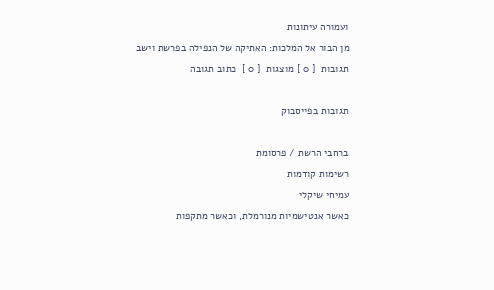ועמורה עיתונות
מן הבור אל המלכות: האתיקה של הנפילה בפרשת וישב
תגובות  [ 0 ] מוצגות  [ 0 ]  כתוב תגובה

תגובות בפייסבוק

ברחבי הרשת / פרסומת
רשימות קודמות
עמיחי שיקלי
כאשר אנטישמיות מנורמלת, וכאשר מתקפות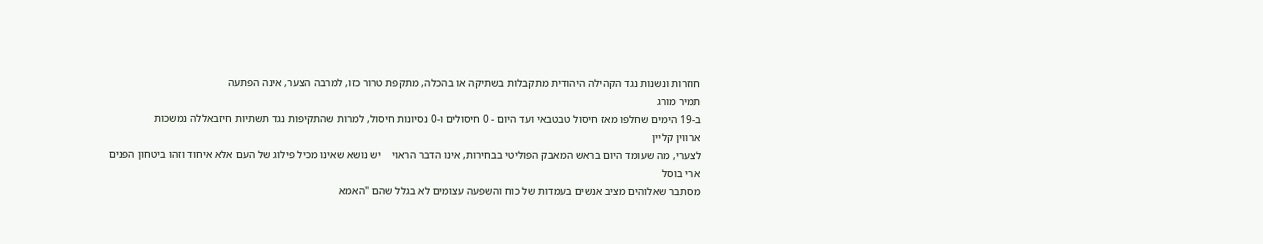חוזרות ונשנות נגד הקהילה היהודית מתקבלות בשתיקה או בהכלה, מתקפת טרור כזו, למרבה הצער, אינה הפתעה
תמיר מורג
ב-19 הימים שחלפו מאז חיסול טבטבאי ועד היום - 0 חיסולים ו-0 נסיונות חיסול, למרות שהתקיפות נגד תשתיות חיזבאללה נמשכות
ארווין קליין
לצערי, מה שעומד היום בראש המאבק הפוליטי בבחירות, אינו הדבר הראוי    יש נושא שאינו מכיל פילוג של העם אלא איחוד וזהו ביטחון הפנים
ארי בוסל
מסתבר שאלוהים מציב אנשים בעמדות של כוח והשפעה עצומים לא בגלל שהם "האמא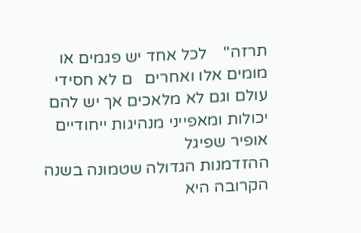תרזה"    לכל אחד יש פגמים או מומים אלו ואחרים   ם לא חסידי עולם וגם לא מלאכים אך יש להם יכולות ומאפייני מנהיגות ייחודיים
אופיר שפיגל
ההזדמנות הגדולה שטמונה בשנה הקרובה היא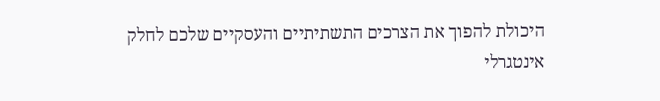היכולת להפוך את הצרכים התשתיתיים והעסקיים שלכם לחלק אינטגרלי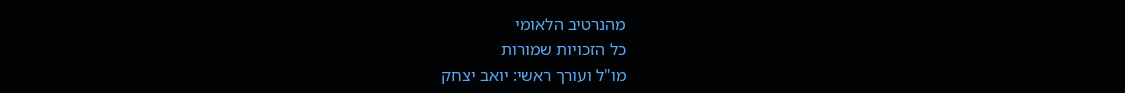מהנרטיב הלאומי
כל הזכויות שמורות
מו"ל ועורך ראשי: יואב יצחק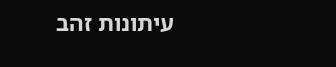עיתונות זהב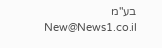בע"מ New@News1.co.il